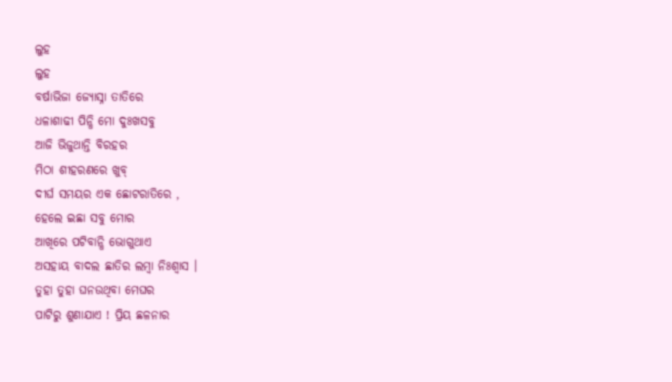ଲୁହ
ଲୁହ
ବର୍ଷାଭିଜା ଜ୍ୟୋସ୍ନା ତାତିରେ
ଧଳାଶାଢୀ ପିନ୍ଧି ମୋ ଦୁଃଖସବୁ
ଆଜି ଭିଜୁଥାନ୍ତି ବିରହର
ମିଠା ଶୀହରଣରେ ଖୁବ୍
ଦୀର୍ଘ ସମୟର ଏକ ଛୋଟରାତିରେ ,
ହେଲେ ଇଛା ସବୁ ମୋର
ଆଖିରେ ପଟିବାନ୍ଧି ଭୋଗୁଥାଏ
ଅସହାୟ ବାଦଲ ଛାତିର ଲମ୍ବା ନିଃଶ୍ବାସ ।
ତୁହା ତୁହା ଘନଉଥିବା ମେଘର
ପାଟିରୁ ଶୁଣାଯାଏ ! ପ୍ରିୟ ଛଳନାର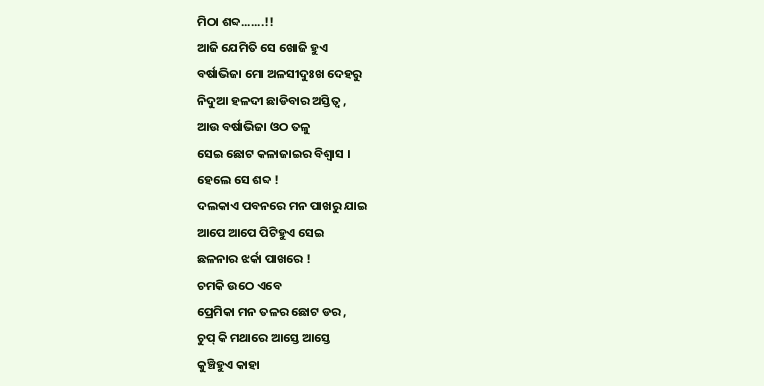ମିଠା ଶବ୍ଦ.......!!
ଆଜି ଯେମିତି ସେ ଖୋଜି ହୁଏ
ବର୍ଷାଭିଜା ମୋ ଅଳସୀଦୁଃଖ ଦେହରୁ
ନିଦୁଆ ହଳଦୀ ଛାଡିବାର ଅସ୍ତିତ୍ବ ,
ଆଉ ବର୍ଷାଭିଜା ଓଠ ତଳୁ
ସେଇ ଛୋଟ କଳାଜାଇର ବିଶ୍ବାସ ।
ହେଲେ ସେ ଶବ୍ଦ !
ଦଲକାଏ ପବନରେ ମନ ପାଖରୁ ଯାଇ
ଆପେ ଆପେ ପିଟିହୁଏ ସେଇ
ଛଳନାର ଝର୍କା ପାଖରେ !
ଚମକି ଉଠେ ଏବେ
ପ୍ରେମିକା ମନ ତଳର ଛୋଟ ଡର ,
ଚୁପ୍ କି ମଥାରେ ଆସ୍ତେ ଆସ୍ତେ
କୁଞ୍ଚିହୁଏ କାହା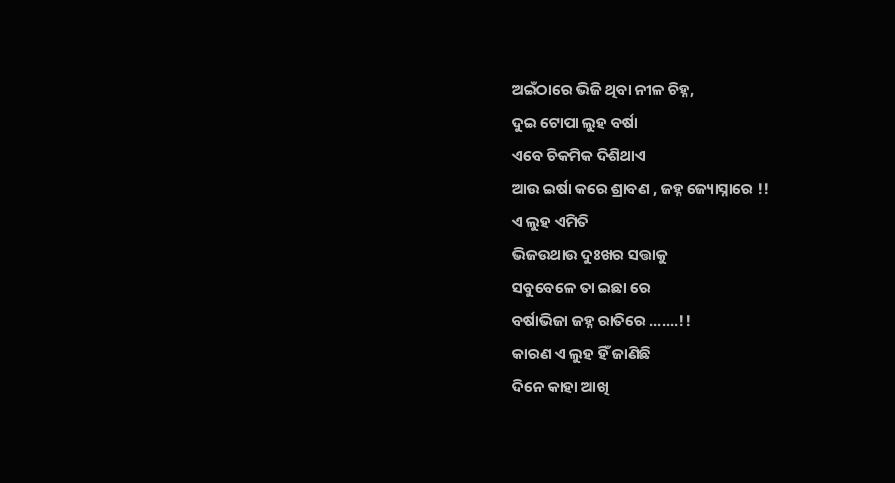ଅଇଁଠାରେ ଭିଜି ଥିବା ନୀଳ ଚିହ୍ନ,
ଦୁଇ ଟୋପା ଲୁହ ବର୍ଷା
ଏବେ ଚିକମିକ ଦିଶିଥାଏ
ଆଉ ଇର୍ଷା କରେ ଶ୍ରାବଣ , ଜହ୍ନ ଜ୍ୟୋସ୍ନାରେ !!
ଏ ଲୁହ ଏମିତି
ଭିଜଉଥାଉ ଦୁଃଖର ସତ୍ତାକୁ
ସବୁବେଳେ ତା ଇଛା ରେ
ବର୍ଷାଭିଜା ଜହ୍ନ ରାତିରେ .......!!
କାରଣ ଏ ଲୁହ ହିଁ ଜାଣିଛି
ଦିନେ କାହା ଆଖି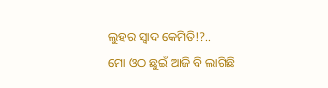ଲୁହର ସ୍ବାଦ କେମିତି!?..
ମୋ ଓଠ ଛୁଇଁ ଆଜି ବି ଲାଗିଛି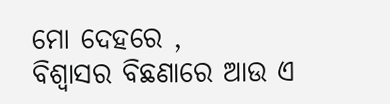ମୋ ଦେହରେ ,
ବିଶ୍ବାସର ବିଛଣାରେ ଆଉ ଏ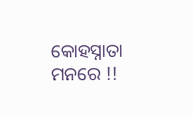କୋହସ୍ନାତା ମନରେ !!